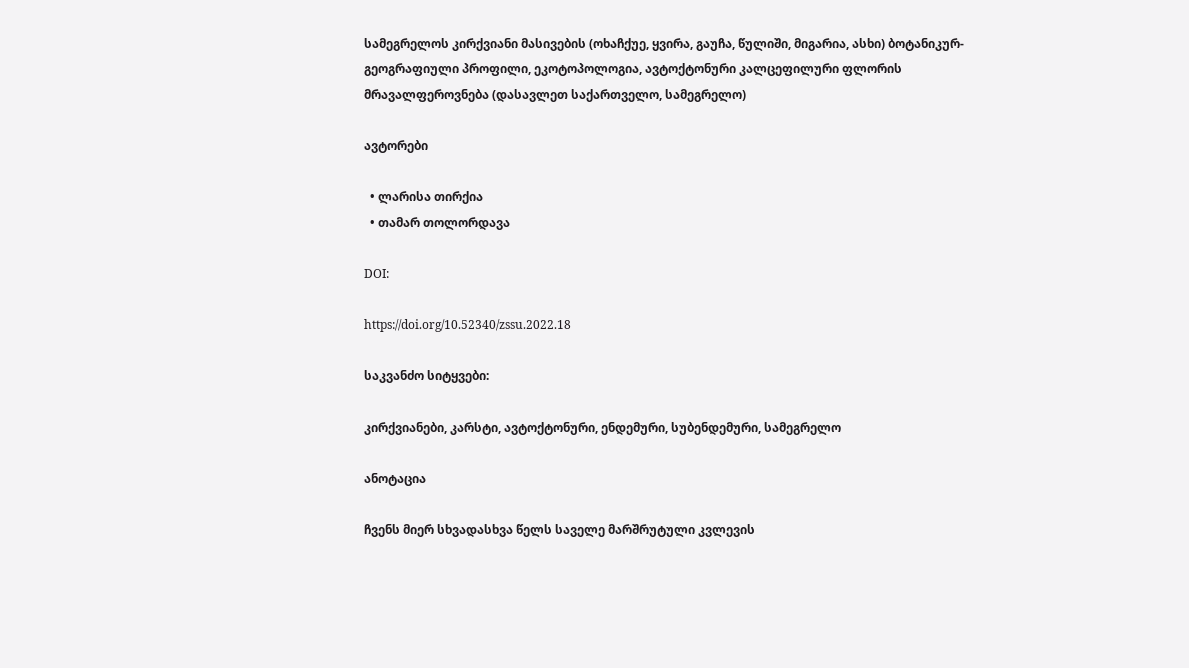სამეგრელოს კირქვიანი მასივების (ოხაჩქუე, ყვირა, გაუჩა, წულიში, მიგარია, ასხი) ბოტანიკურ-გეოგრაფიული პროფილი, ეკოტოპოლოგია, ავტოქტონური კალცეფილური ფლორის მრავალფეროვნება (დასავლეთ საქართველო, სამეგრელო)

ავტორები

  • ლარისა თირქია
  • თამარ თოლორდავა

DOI:

https://doi.org/10.52340/zssu.2022.18

საკვანძო სიტყვები:

კირქვიანები, კარსტი, ავტოქტონური, ენდემური, სუბენდემური, სამეგრელო

ანოტაცია

ჩვენს მიერ სხვადასხვა წელს საველე მარშრუტული კვლევის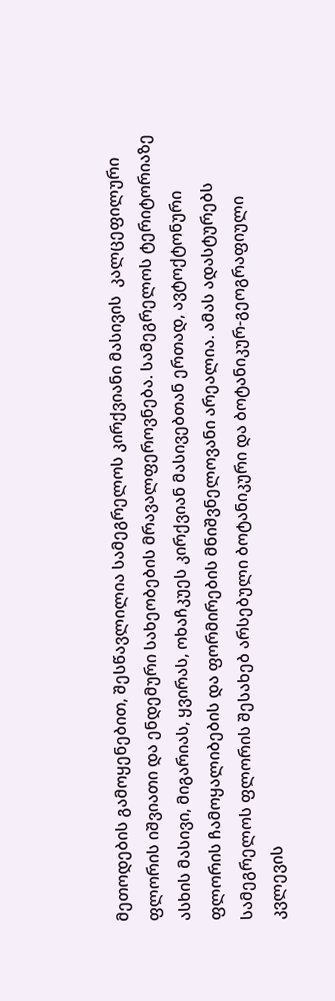მეთოდების გამოყენებით, შესწავლილია სამეგრელოს კირქვიანი მასივის  კალცეფილური ფლორის იშვიათი და ენდემური სახეობების მრავალფეროვნება. სამეგრელოს ტერიტორიაზე ასხის მასივი, მიგარიას, ყვირას, ოხაჩკუეს კირქვიან მასივებთან ერთად, ავტოქტონური ფლორის ჩამოყალიბების და ფორმირების მნიშვნელოვანი არეალია. ამას ადასტურებს სამეგრელოს ფლორის შესახებ არსებული ბოტანიკური და ბოტანიკურ-გეოგრაფიული კვლევის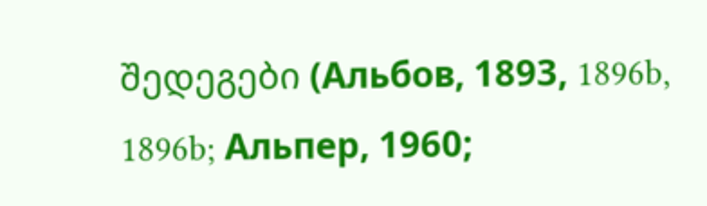შედეგები (Альбов, 1893, 1896b, 1896b; Альпер, 1960;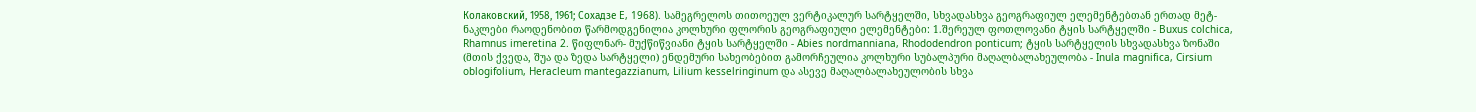Колаковский, 1958, 1961; Сохадзе E, 1968). სამეგრელოს თითოეულ ვერტიკალურ სარტყელში, სხვადასხვა გეოგრაფიულ ელემენტებთან ერთად მეტ-ნაკლები რაოდენობით წარმოდგენილია კოლხური ფლორის გეოგრაფიული ელემენტები: 1.შერეულ ფოთლოვანი ტყის სარტყელში - Buxus colchica, Rhamnus imeretina 2. წიფლნარ- მუქწიწვიანი ტყის სარტყელში - Abies nordmanniana, Rhododendron ponticum; ტყის სარტყელის სხვადასხვა ზონაში (მთის ქვედა, შუა და ზედა სარტყელი) ენდემური სახეობებით გამორჩეულია კოლხური სუბალპური მაღალბალახეულობა - Inula magnifica, Cirsium oblogifolium, Heracleum mantegazzianum, Lilium kesselringinum და ასევე მაღალბალახეულობის სხვა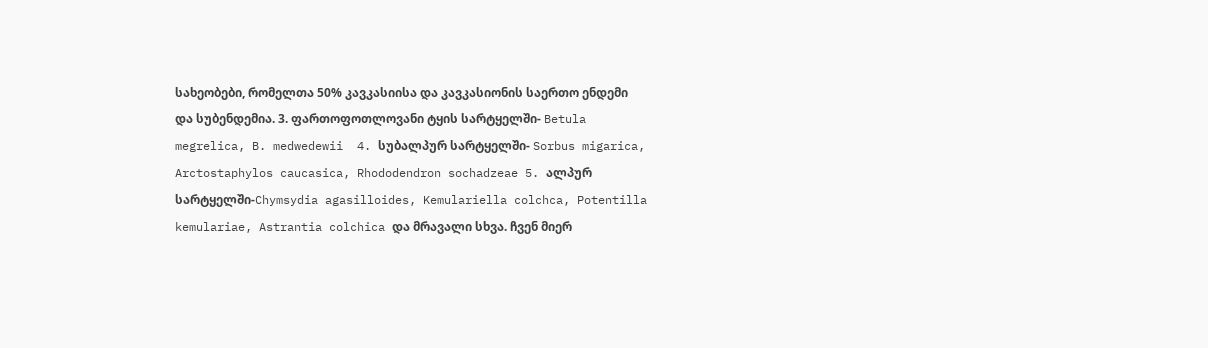სახეობები, რომელთა 50% კავკასიისა და კავკასიონის საერთო ენდემი  და სუბენდემია. 3. ფართოფოთლოვანი ტყის სარტყელში- Betula megrelica, B. medwedewii  4. სუბალპურ სარტყელში- Sorbus migarica, Arctostaphylos caucasica, Rhododendron sochadzeae 5. ალპურ სარტყელში-Chymsydia agasilloides, Kemulariella colchca, Potentilla kemulariae, Astrantia colchica და მრავალი სხვა. ჩვენ მიერ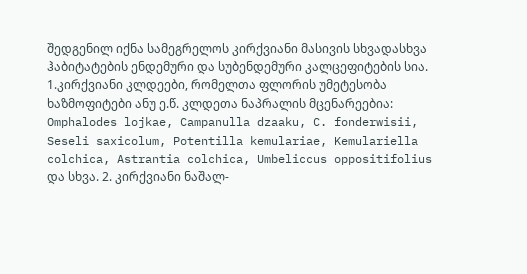შედგენილ იქნა სამეგრელოს კირქვიანი მასივის სხვადასხვა ჰაბიტატების ენდემური და სუბენდემური კალცეფიტების სია. 1.კირქვიანი კლდეები, რომელთა ფლორის უმეტესობა ხაზმოფიტები ანუ ე.წ. კლდეთა ნაპრალის მცენარეებია: Omphalodes lojkae, Campanulla dzaaku, C. fonderwisii, Seseli saxicolum, Potentilla kemulariae, Kemulariella colchica, Astrantia colchica, Umbeliccus oppositifolius და სხვა. 2. კირქვიანი ნაშალ-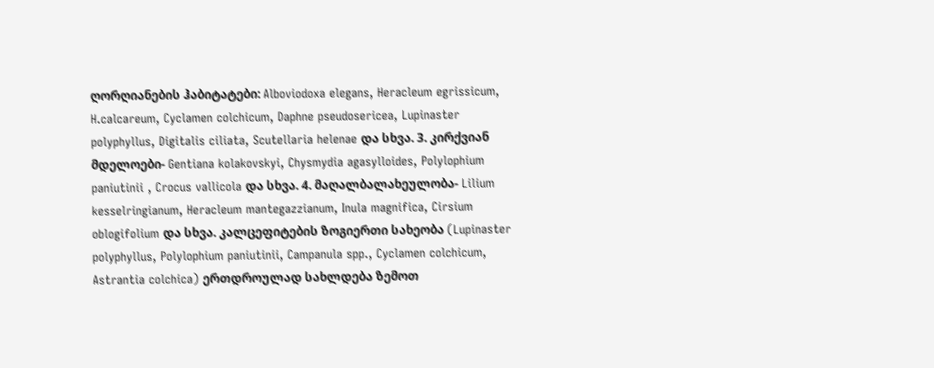ღორღიანების ჰაბიტატები: Alboviodoxa elegans, Heracleum egrissicum, H.calcareum, Cyclamen colchicum, Daphne pseudosericea, Lupinaster polyphyllus, Digitalis ciliata, Scutellaria helenae და სხვა. 3. კირქვიან მდელოები- Gentiana kolakovskyi, Chysmydia agasylloides, Polylophium paniutinii , Crocus vallicola და სხვა. 4. მაღალბალახეულობა- Lilium kesselringianum, Heracleum mantegazzianum, Inula magnifica, Cirsium oblogifolium და სხვა. კალცეფიტების ზოგიერთი სახეობა (Lupinaster polyphyllus, Polylophium paniutinii, Campanula spp., Cyclamen colchicum, Astrantia colchica) ერთდროულად სახლდება ზემოთ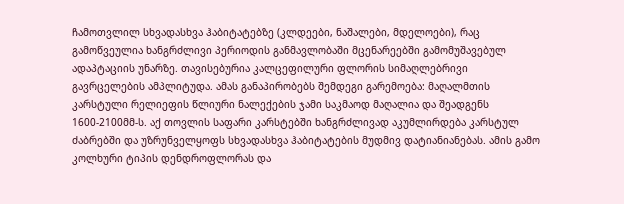ჩამოთვლილ სხვადასხვა ჰაბიტატებზე (კლდეები, ნაშალები, მდელოები), რაც გამოწვეულია ხანგრძლივი პერიოდის განმავლობაში მცენარეებში გამომუშავებულ ადაპტაციის უნარზე. თავისებურია კალცეფილური ფლორის სიმაღლებრივი გავრცელების ამპლიტუდა. ამას განაპირობებს შემდეგი გარემოება: მაღალმთის კარსტული რელიეფის წლიური ნალექების ჯამი საკმაოდ მაღალია და შეადგენს 1600-2100მმ-ს. აქ თოვლის საფარი კარსტებში ხანგრძლივად აკუმლირდება კარსტულ ძაბრებში და უზრუნველყოფს სხვადასხვა ჰაბიტატების მუდმივ დატიანიანებას. ამის გამო კოლხური ტიპის დენდროფლორას და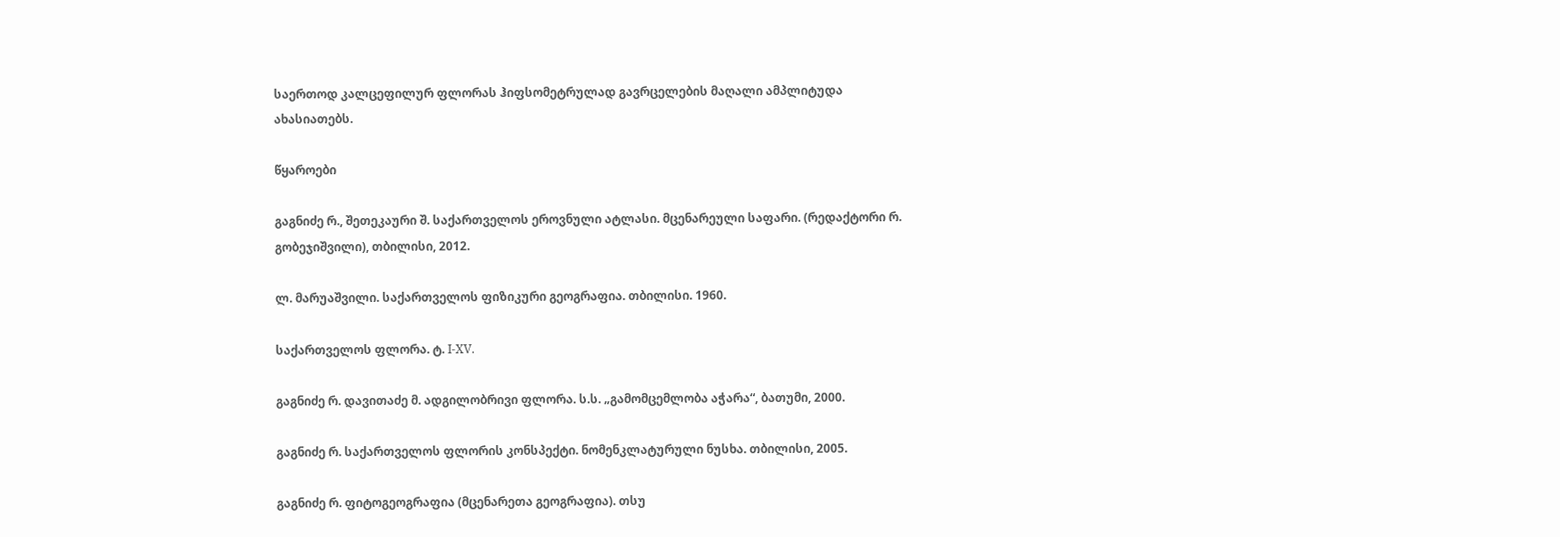საერთოდ კალცეფილურ ფლორას ჰიფსომეტრულად გავრცელების მაღალი ამპლიტუდა ახასიათებს.

წყაროები

გაგნიძე რ., შეთეკაური შ. საქართველოს ეროვნული ატლასი. მცენარეული საფარი. (რედაქტორი რ. გობეჯიშვილი), თბილისი, 2012.

ლ. მარუაშვილი. საქართველოს ფიზიკური გეოგრაფია. თბილისი. 1960.

საქართველოს ფლორა. ტ. I-XV.

გაგნიძე რ. დავითაძე მ. ადგილობრივი ფლორა. ს.ს. „გამომცემლობა აჭარა“, ბათუმი, 2000.

გაგნიძე რ. საქართველოს ფლორის კონსპექტი. ნომენკლატურული ნუსხა. თბილისი, 2005.

გაგნიძე რ. ფიტოგეოგრაფია (მცენარეთა გეოგრაფია). თსუ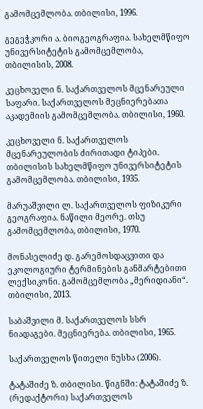გამომცემლობა. თბილისი, 1996.

გეგეჭკორი ა. ბიოგეოგრაფია. სახელმწიფო უნივერსიტეტის გამომცემლობა, თბილისის, 2008.

კეცხოველი ნ. საქართველოს მცენარეული საფარი. საქართველოს მეცნიერებათა აკადემიის გამომცემლობა. თბილისი, 1960.

კეცხოველი ნ. საქართველოს მცენარეულობის ძირითადი ტიპები. თბილისის სახელმწიფო უნივერსიტეტის გამომცემლობა. თბილისი, 1935.

მარუაშვილი ლ. საქართველოს ფიზიკური გეოგრაფია. ნაწილი მეორე. თსუ გამომცემლობა, თბილისი, 1970.

მონასელიძე დ. გარემოსდაცვითი და ეკოლოგიური ტერმინების განმარტებითი ლექსიკონი. გამომცემლობა „მერიდიანი“. თბილისი, 2013.

საბაშვილი მ. საქართველოს სსრ ნიადაგები. მეცნიერება. თბილისი, 1965.

საქართველოს წითელი ნუსხა (2006).

ტატაშიძე ზ. თბილისი. წიგნში: ტატაშიძე ზ. (რედაქტორი) საქართველოს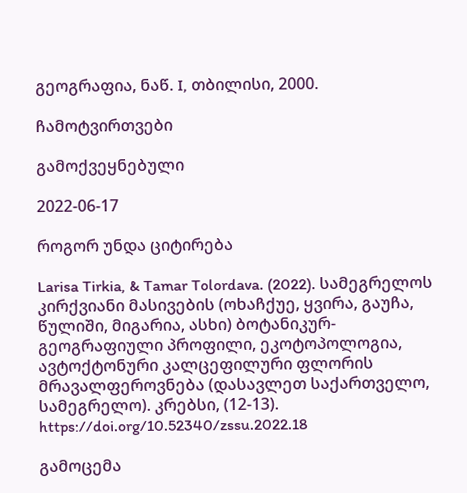გეოგრაფია, ნაწ. I, თბილისი, 2000.

ჩამოტვირთვები

გამოქვეყნებული

2022-06-17

როგორ უნდა ციტირება

Larisa Tirkia, & Tamar Tolordava. (2022). სამეგრელოს კირქვიანი მასივების (ოხაჩქუე, ყვირა, გაუჩა, წულიში, მიგარია, ასხი) ბოტანიკურ-გეოგრაფიული პროფილი, ეკოტოპოლოგია, ავტოქტონური კალცეფილური ფლორის მრავალფეროვნება (დასავლეთ საქართველო, სამეგრელო). კრებსი, (12-13). https://doi.org/10.52340/zssu.2022.18

გამოცემა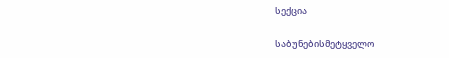სექცია

საბუნებისმეტყველო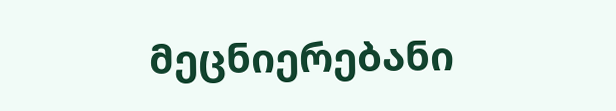მეცნიერებანი